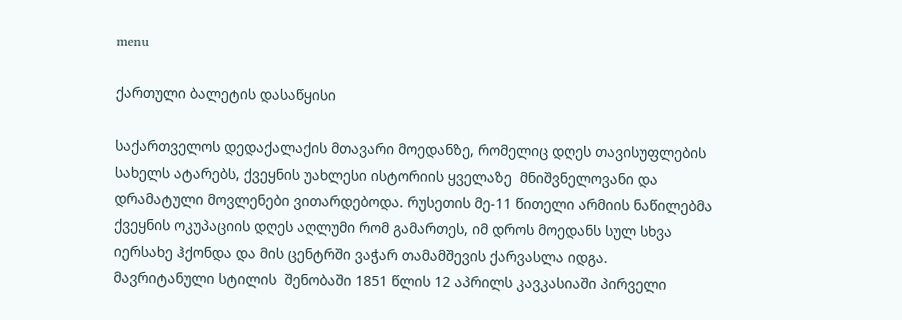menu

ქართული ბალეტის დასაწყისი

საქართველოს დედაქალაქის მთავარი მოედანზე, რომელიც დღეს თავისუფლების სახელს ატარებს, ქვეყნის უახლესი ისტორიის ყველაზე  მნიშვნელოვანი და დრამატული მოვლენები ვითარდებოდა. რუსეთის მე-11 წითელი არმიის ნაწილებმა ქვეყნის ოკუპაციის დღეს აღლუმი რომ გამართეს, იმ დროს მოედანს სულ სხვა იერსახე ჰქონდა და მის ცენტრში ვაჭარ თამამშევის ქარვასლა იდგა.   მავრიტანული სტილის  შენობაში 1851 წლის 12 აპრილს კავკასიაში პირველი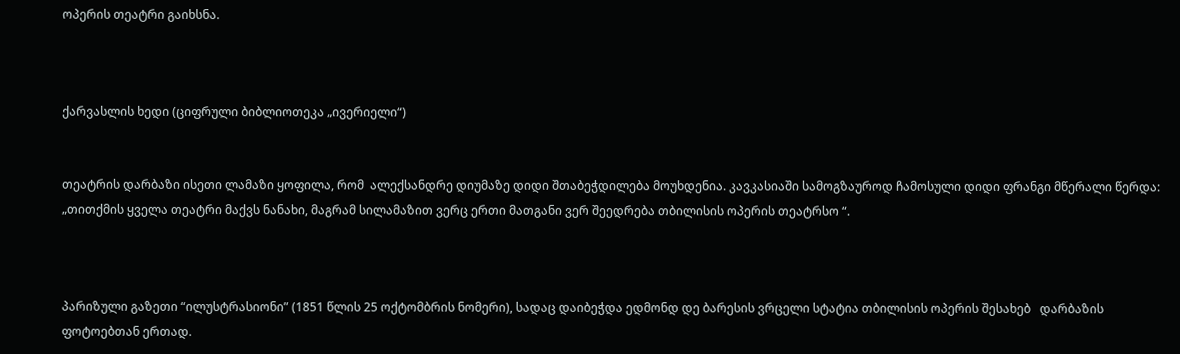ოპერის თეატრი გაიხსნა.



ქარვასლის ხედი (ციფრული ბიბლიოთეკა „ივერიელი“)


თეატრის დარბაზი ისეთი ლამაზი ყოფილა, რომ  ალექსანდრე დიუმაზე დიდი შთაბეჭდილება მოუხდენია. კავკასიაში სამოგზაუროდ ჩამოსული დიდი ფრანგი მწერალი წერდა: „თითქმის ყველა თეატრი მაქვს ნანახი, მაგრამ სილამაზით ვერც ერთი მათგანი ვერ შეედრება თბილისის ოპერის თეატრსო “.



პარიზული გაზეთი “ილუსტრასიონი” (1851 წლის 25 ოქტომბრის ნომერი), სადაც დაიბეჭდა ედმონდ დე ბარესის ვრცელი სტატია თბილისის ოპერის შესახებ   დარბაზის ფოტოებთან ერთად.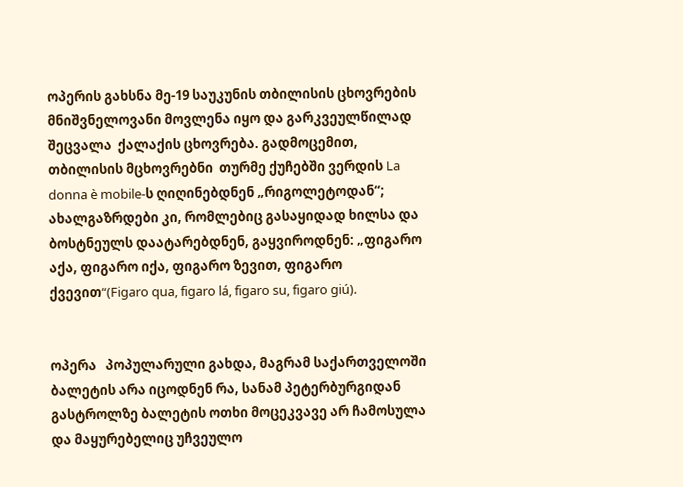ოპერის გახსნა მე-19 საუკუნის თბილისის ცხოვრების მნიშვნელოვანი მოვლენა იყო და გარკვეულწილად შეცვალა  ქალაქის ცხოვრება. გადმოცემით, თბილისის მცხოვრებნი  თურმე ქუჩებში ვერდის La donna è mobile-ს ღიღინებდნენ „რიგოლეტოდან“; ახალგაზრდები კი, რომლებიც გასაყიდად ხილსა და ბოსტნეულს დაატარებდნენ, გაყვიროდნენ: „ფიგარო აქა, ფიგარო იქა, ფიგარო ზევით, ფიგარო ქვევით“(Figaro qua, figaro lá, figaro su, figaro giú).


ოპერა   პოპულარული გახდა, მაგრამ საქართველოში ბალეტის არა იცოდნენ რა, სანამ პეტერბურგიდან  გასტროლზე ბალეტის ოთხი მოცეკვავე არ ჩამოსულა და მაყურებელიც უჩვეულო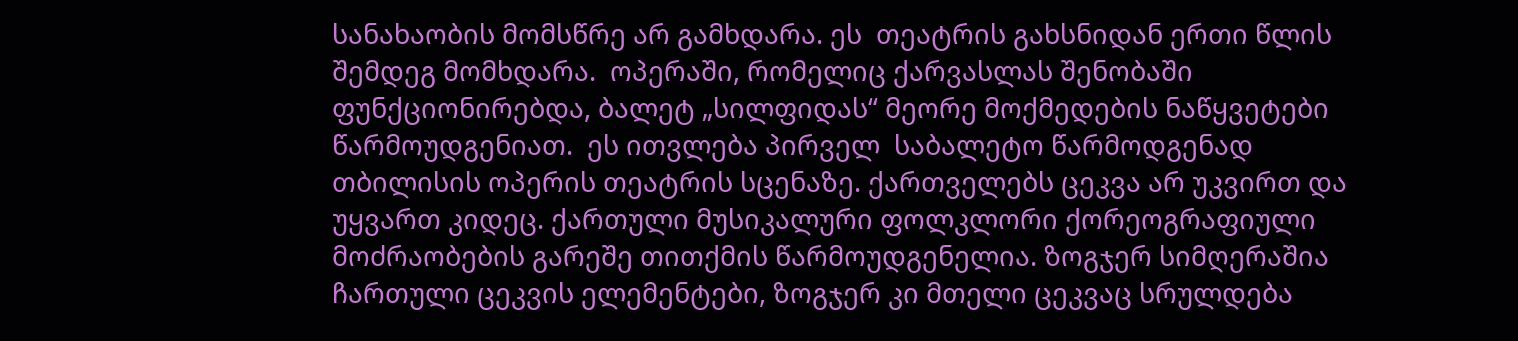სანახაობის მომსწრე არ გამხდარა. ეს  თეატრის გახსნიდან ერთი წლის შემდეგ მომხდარა.  ოპერაში, რომელიც ქარვასლას შენობაში ფუნქციონირებდა, ბალეტ „სილფიდას“ მეორე მოქმედების ნაწყვეტები წარმოუდგენიათ.  ეს ითვლება პირველ  საბალეტო წარმოდგენად თბილისის ოპერის თეატრის სცენაზე. ქართველებს ცეკვა არ უკვირთ და უყვართ კიდეც. ქართული მუსიკალური ფოლკლორი ქორეოგრაფიული მოძრაობების გარეშე თითქმის წარმოუდგენელია. ზოგჯერ სიმღერაშია ჩართული ცეკვის ელემენტები, ზოგჯერ კი მთელი ცეკვაც სრულდება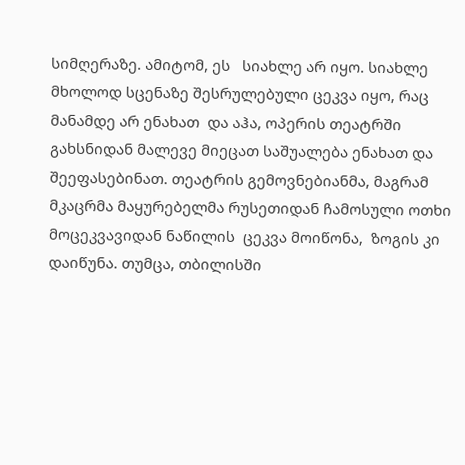სიმღერაზე. ამიტომ, ეს   სიახლე არ იყო. სიახლე  მხოლოდ სცენაზე შესრულებული ცეკვა იყო, რაც მანამდე არ ენახათ  და აჰა, ოპერის თეატრში გახსნიდან მალევე მიეცათ საშუალება ენახათ და შეეფასებინათ. თეატრის გემოვნებიანმა, მაგრამ მკაცრმა მაყურებელმა რუსეთიდან ჩამოსული ოთხი მოცეკვავიდან ნაწილის  ცეკვა მოიწონა,  ზოგის კი დაიწუნა. თუმცა, თბილისში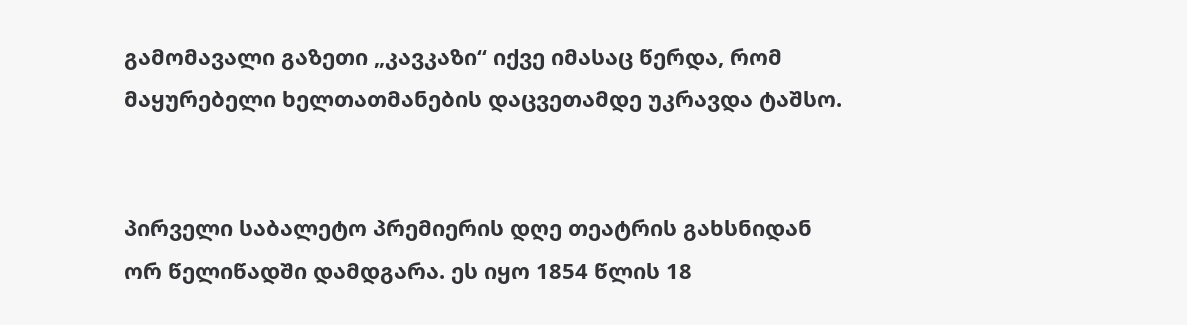გამომავალი გაზეთი „კავკაზი“ იქვე იმასაც წერდა, რომ  მაყურებელი ხელთათმანების დაცვეთამდე უკრავდა ტაშსო.


პირველი საბალეტო პრემიერის დღე თეატრის გახსნიდან ორ წელიწადში დამდგარა. ეს იყო 1854 წლის 18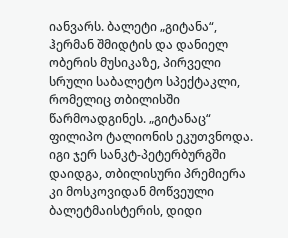იანვარს. ბალეტი „გიტანა“, ჰერმან შმიდტის და დანიელ ობერის მუსიკაზე, პირველი სრული საბალეტო სპექტაკლი, რომელიც თბილისში წარმოადგინეს. „გიტანაც“  ფილიპო ტალიონის ეკუთვნოდა. იგი ჯერ სანკტ-პეტერბურგში დაიდგა, თბილისური პრემიერა კი მოსკოვიდან მოწვეული ბალეტმაისტერის, დიდი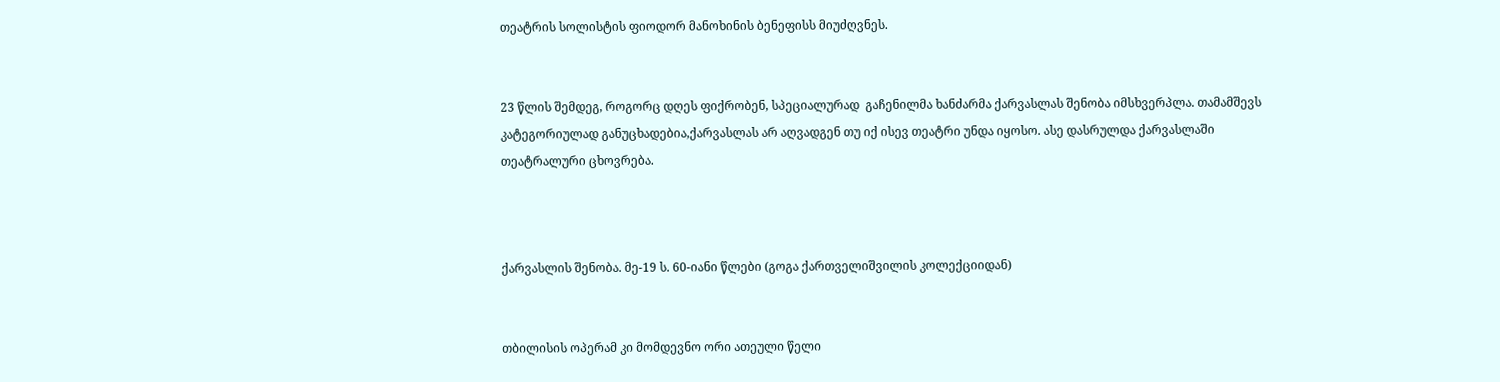თეატრის სოლისტის ფიოდორ მანოხინის ბენეფისს მიუძღვნეს.


23 წლის შემდეგ, როგორც დღეს ფიქრობენ, სპეციალურად  გაჩენილმა ხანძარმა ქარვასლას შენობა იმსხვერპლა. თამამშევს კატეგორიულად განუცხადებია,ქარვასლას არ აღვადგენ თუ იქ ისევ თეატრი უნდა იყოსო. ასე დასრულდა ქარვასლაში  თეატრალური ცხოვრება.



ქარვასლის შენობა. მე-19 ს. 60-იანი წლები (გოგა ქართველიშვილის კოლექციიდან)


თბილისის ოპერამ კი მომდევნო ორი ათეული წელი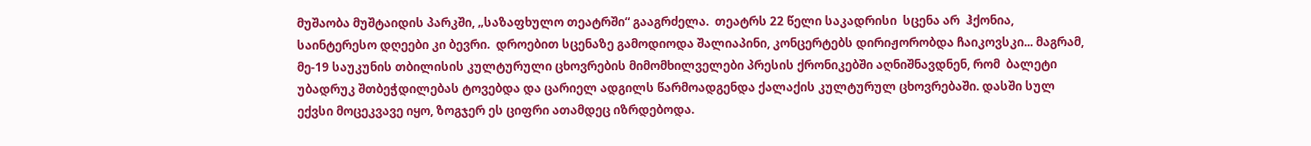მუშაობა მუშტაიდის პარკში, „საზაფხულო თეატრში“ გააგრძელა.  თეატრს 22 წელი საკადრისი  სცენა არ  ჰქონია,  საინტერესო დღეები კი ბევრი.  დროებით სცენაზე გამოდიოდა შალიაპინი, კონცერტებს დირიჟორობდა ჩაიკოვსკი... მაგრამ, მე-19 საუკუნის თბილისის კულტურული ცხოვრების მიმომხილველები პრესის ქრონიკებში აღნიშნავდნენ, რომ  ბალეტი უბადრუკ შთბეჭდილებას ტოვებდა და ცარიელ ადგილს წარმოადგენდა ქალაქის კულტურულ ცხოვრებაში. დასში სულ ექვსი მოცეკვავე იყო, ზოგჯერ ეს ციფრი ათამდეც იზრდებოდა.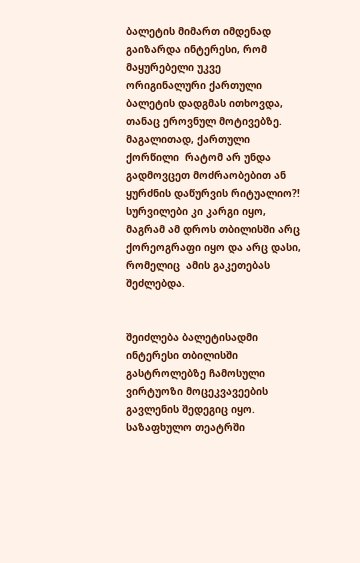ბალეტის მიმართ იმდენად გაიზარდა ინტერესი, რომ მაყურებელი უკვე ორიგინალური ქართული ბალეტის დადგმას ითხოვდა, თანაც ეროვნულ მოტივებზე. მაგალითად, ქართული ქორწილი  რატომ არ უნდა გადმოვცეთ მოძრაობებით ან  ყურძნის დაწურვის რიტუალიო?!   სურვილები კი კარგი იყო, მაგრამ ამ დროს თბილისში არც ქორეოგრაფი იყო და არც დასი, რომელიც  ამის გაკეთებას შეძლებდა.


შეიძლება ბალეტისადმი ინტერესი თბილისში გასტროლებზე ჩამოსული ვირტუოზი მოცეკვავეების გავლენის შედეგიც იყო. საზაფხულო თეატრში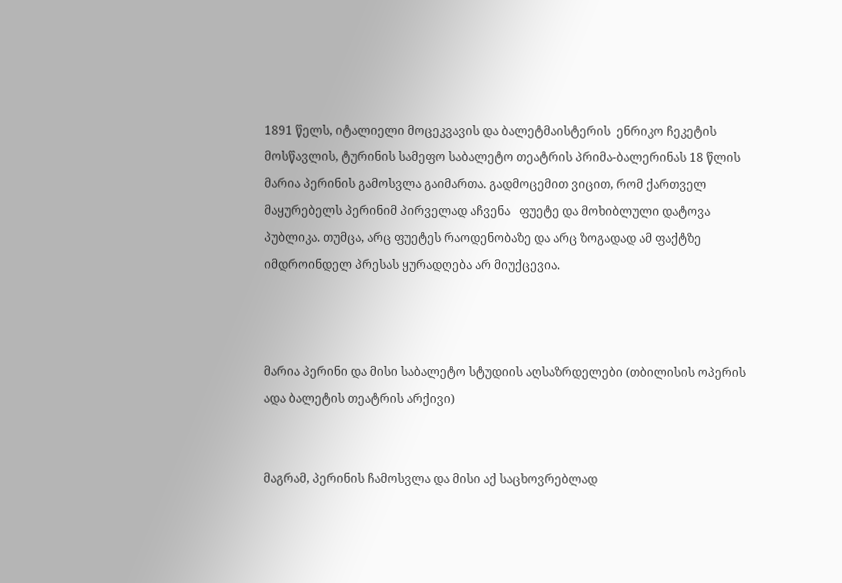1891 წელს, იტალიელი მოცეკვავის და ბალეტმაისტერის  ენრიკო ჩეკეტის მოსწავლის, ტურინის სამეფო საბალეტო თეატრის პრიმა-ბალერინას 18 წლის მარია პერინის გამოსვლა გაიმართა. გადმოცემით ვიცით, რომ ქართველ მაყურებელს პერინიმ პირველად აჩვენა   ფუეტე და მოხიბლული დატოვა პუბლიკა. თუმცა, არც ფუეტეს რაოდენობაზე და არც ზოგადად ამ ფაქტზე იმდროინდელ პრესას ყურადღება არ მიუქცევია.



მარია პერინი და მისი საბალეტო სტუდიის აღსაზრდელები (თბილისის ოპერის ადა ბალეტის თეატრის არქივი)


მაგრამ, პერინის ჩამოსვლა და მისი აქ საცხოვრებლად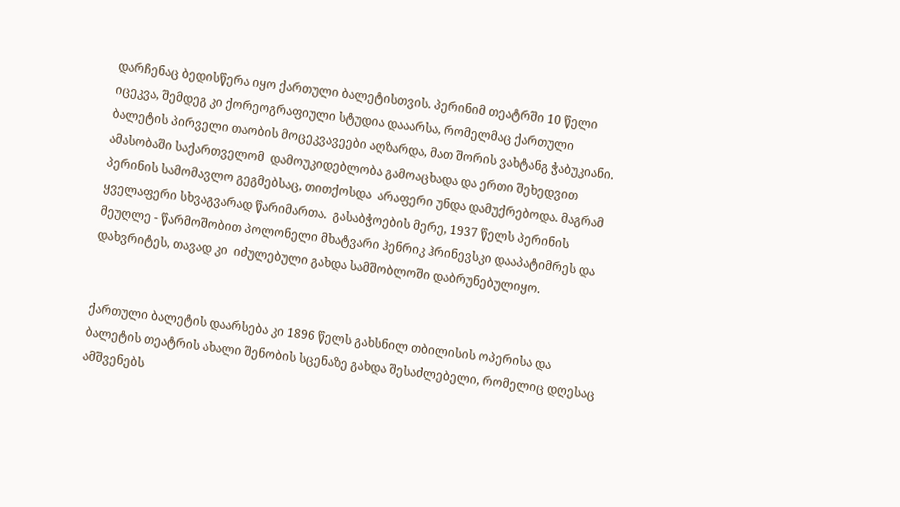დარჩენაც ბედისწერა იყო ქართული ბალეტისთვის. პერინიმ თეატრში 10 წელი იცეკვა, შემდეგ კი ქორეოგრაფიული სტუდია დააარსა, რომელმაც ქართული ბალეტის პირველი თაობის მოცეკვავეები აღზარდა, მათ შორის ვახტანგ ჭაბუკიანი. ამასობაში საქართველომ  დამოუკიდებლობა გამოაცხადა და ერთი შეხედვით პერინის სამომავლო გეგმებსაც, თითქოსდა  არაფერი უნდა დამუქრებოდა. მაგრამ ყველაფერი სხვაგვარად წარიმართა.  გასაბჭოების მერე, 1937 წელს პერინის მეუღლე - წარმოშობით პოლონელი მხატვარი ჰენრიკ ჰრინევსკი დააპატიმრეს და დახვრიტეს, თავად კი  იძულებული გახდა სამშობლოში დაბრუნებულიყო.


ქართული ბალეტის დაარსება კი 1896 წელს გახსნილ თბილისის ოპერისა და ბალეტის თეატრის ახალი შენობის სცენაზე გახდა შესაძლებელი, რომელიც დღესაც ამშვენებს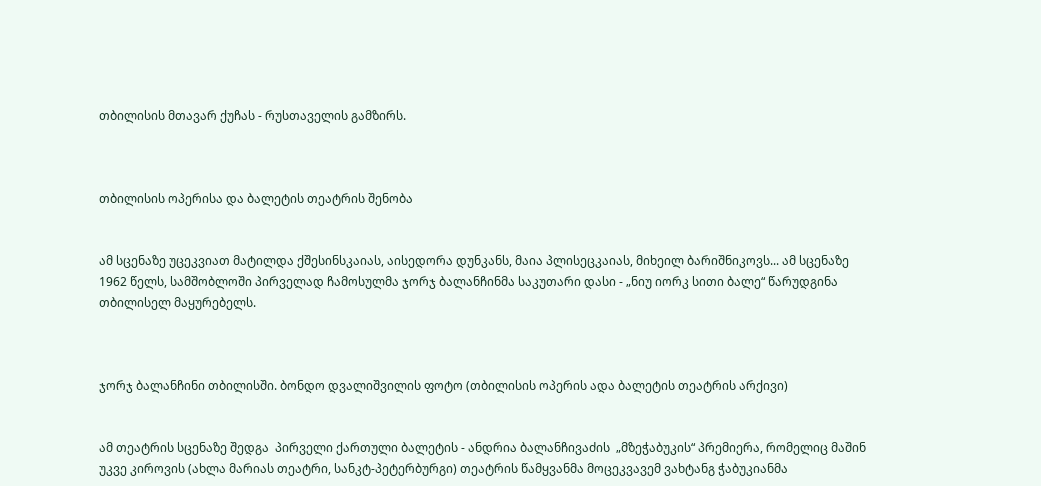თბილისის მთავარ ქუჩას - რუსთაველის გამზირს.



თბილისის ოპერისა და ბალეტის თეატრის შენობა


ამ სცენაზე უცეკვიათ მატილდა ქშესინსკაიას, აისედორა დუნკანს, მაია პლისეცკაიას, მიხეილ ბარიშნიკოვს... ამ სცენაზე  1962 წელს, სამშობლოში პირველად ჩამოსულმა ჯორჯ ბალანჩინმა საკუთარი დასი - „ნიუ იორკ სითი ბალე“ წარუდგინა თბილისელ მაყურებელს.



ჯორჯ ბალანჩინი თბილისში. ბონდო დვალიშვილის ფოტო (თბილისის ოპერის ადა ბალეტის თეატრის არქივი)


ამ თეატრის სცენაზე შედგა  პირველი ქართული ბალეტის - ანდრია ბალანჩივაძის  „მზეჭაბუკის“ პრემიერა, რომელიც მაშინ უკვე კიროვის (ახლა მარიას თეატრი, სანკტ-პეტერბურგი) თეატრის წამყვანმა მოცეკვავემ ვახტანგ ჭაბუკიანმა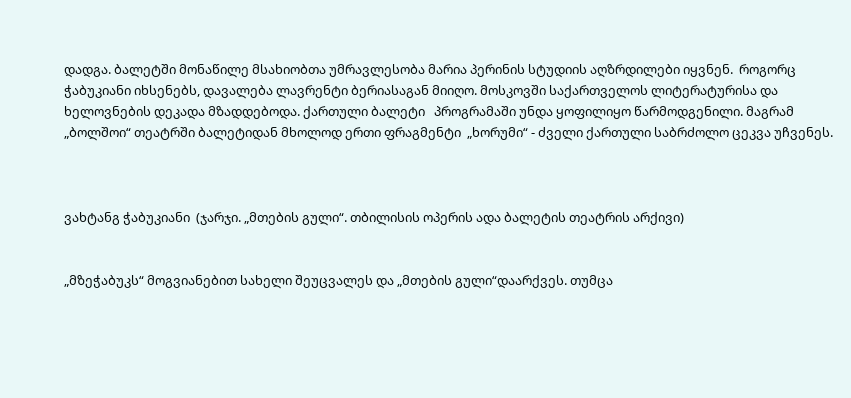დადგა. ბალეტში მონაწილე მსახიობთა უმრავლესობა მარია პერინის სტუდიის აღზრდილები იყვნენ.  როგორც ჭაბუკიანი იხსენებს, დავალება ლავრენტი ბერიასაგან მიიღო. მოსკოვში საქართველოს ლიტერატურისა და ხელოვნების დეკადა მზადდებოდა. ქართული ბალეტი   პროგრამაში უნდა ყოფილიყო წარმოდგენილი. მაგრამ  „ბოლშოი“ თეატრში ბალეტიდან მხოლოდ ერთი ფრაგმენტი  „ხორუმი“ - ძველი ქართული საბრძოლო ცეკვა უჩვენეს.



ვახტანგ ჭაბუკიანი  (ჯარჯი. „მთების გული“. თბილისის ოპერის ადა ბალეტის თეატრის არქივი)


„მზეჭაბუკს“ მოგვიანებით სახელი შეუცვალეს და „მთების გული“დაარქვეს. თუმცა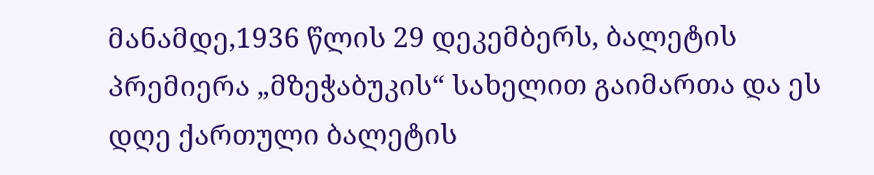მანამდე,1936 წლის 29 დეკემბერს, ბალეტის პრემიერა „მზეჭაბუკის“ სახელით გაიმართა და ეს დღე ქართული ბალეტის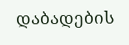დაბადების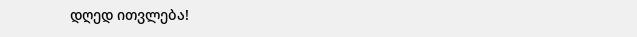დღედ ითვლება!